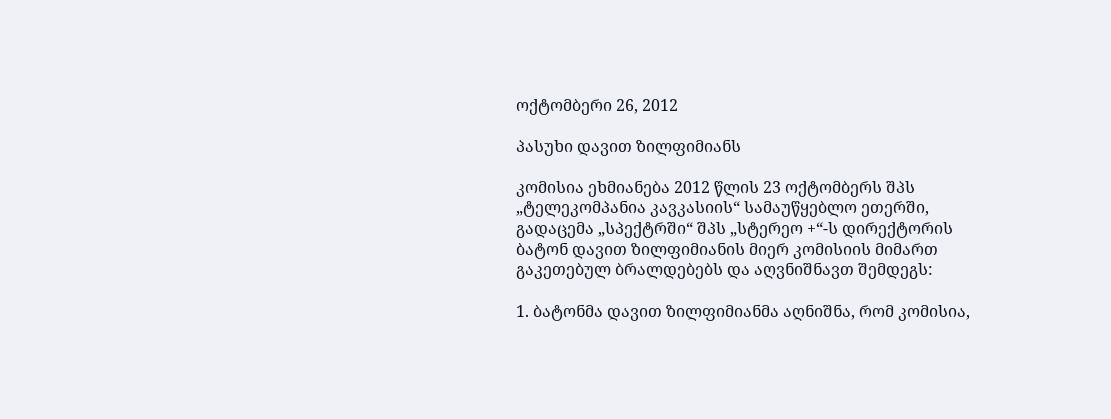ოქტომბერი 26, 2012

პასუხი დავით ზილფიმიანს

კომისია ეხმიანება 2012 წლის 23 ოქტომბერს შპს „ტელეკომპანია კავკასიის“ სამაუწყებლო ეთერში, გადაცემა „სპექტრში“ შპს „სტერეო +“-ს დირექტორის ბატონ დავით ზილფიმიანის მიერ კომისიის მიმართ გაკეთებულ ბრალდებებს და აღვნიშნავთ შემდეგს:

1. ბატონმა დავით ზილფიმიანმა აღნიშნა, რომ კომისია,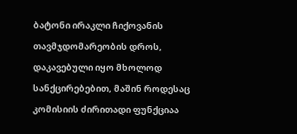ბატონი ირაკლი ჩიქოვანის  თავმჯდომარეობის დროს, დაკავებული იყო მხოლოდ სანქცირებებით, მაშინ როდესაც კომისიის ძირითადი ფუნქციაა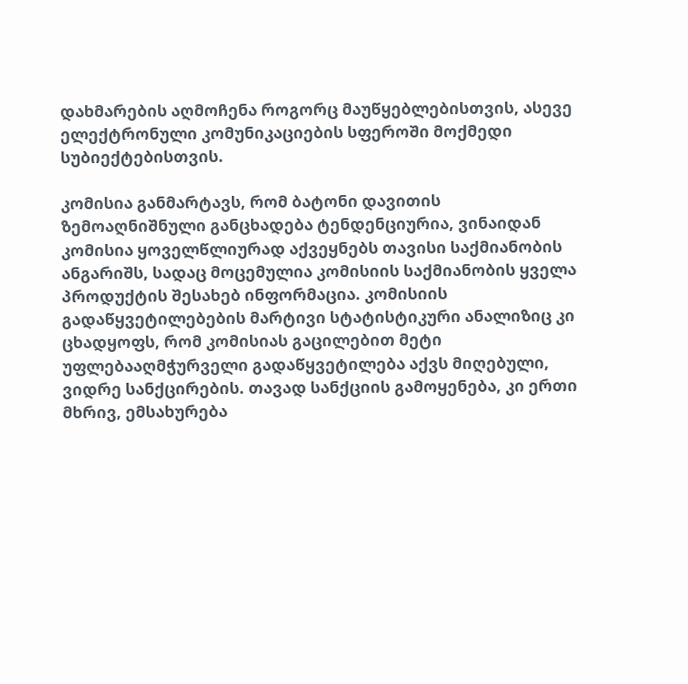დახმარების აღმოჩენა როგორც მაუწყებლებისთვის, ასევე ელექტრონული კომუნიკაციების სფეროში მოქმედი სუბიექტებისთვის.

კომისია განმარტავს, რომ ბატონი დავითის ზემოაღნიშნული განცხადება ტენდენციურია, ვინაიდან კომისია ყოველწლიურად აქვეყნებს თავისი საქმიანობის ანგარიშს, სადაც მოცემულია კომისიის საქმიანობის ყველა პროდუქტის შესახებ ინფორმაცია. კომისიის გადაწყვეტილებების მარტივი სტატისტიკური ანალიზიც კი ცხადყოფს, რომ კომისიას გაცილებით მეტი უფლებააღმჭურველი გადაწყვეტილება აქვს მიღებული, ვიდრე სანქცირების. თავად სანქციის გამოყენება, კი ერთი მხრივ, ემსახურება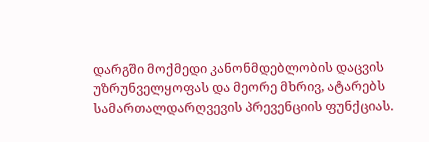დარგში მოქმედი კანონმდებლობის დაცვის უზრუნველყოფას და მეორე მხრივ, ატარებს სამართალდარღვევის პრევენციის ფუნქციას.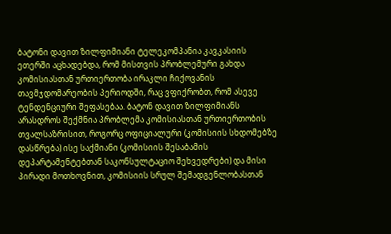ბატონი დავით ზილფიმიანი ტელეკომპანია კავკასიის ეთერში აცხადებდა, რომ მისთვის პრობლემური გახდა კომისიასთან ურთიერთობა ირაკლი ჩიქოვანის თავმჯდომარეობის პერიოდში, რაც ვფიქრობთ, რომ ასევე ტენდენციური შეფასებაა. ბატონ დავით ზილფიმიანს არასდროს შექმნია პრობლემა კომისიასთან ურთიერთობის თვალსაზრისით, როგორც ოფიციალური (კომისიის სხდომებზე დასწრება) ისე საქმიანი (კომისიის შესაბამის დეპარტამენტებთან საკონსულტაციო შეხვედრები) და მისი პირადი მოთხოვნით, კომისიის სრულ შემადგენლობასთან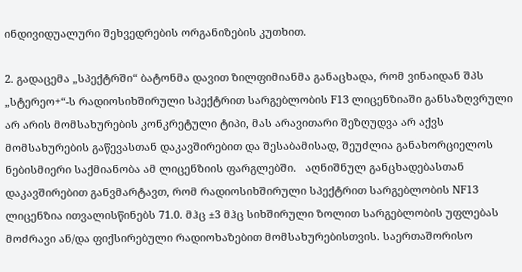ინდივიდუალური შეხვედრების ორგანიზების კუთხით.

2. გადაცემა „სპექტრში“ ბატონმა დავით ზილფიმიანმა განაცხადა, რომ ვინაიდან შპს „სტერეო+“-ს რადიოსიხშირული სპექტრით სარგებლობის F13 ლიცენზიაში განსაზღვრული არ არის მომსახურების კონკრეტული ტიპი, მას არავითარი შეზღუდვა არ აქვს მომსახურების გაწევასთან დაკავშირებით და შესაბამისად, შეუძლია განახორციელოს ნებისმიერი საქმიანობა ამ ლიცენზიის ფარგლებში.   აღნიშნულ განცხადებასთან დაკავშირებით განვმარტავთ, რომ რადიოსიხშირული სპექტრით სარგებლობის NF13 ლიცენზია ითვალისწინებს 71.0. მჰც ±3 მჰც სიხშირული ზოლით სარგებლობის უფლებას მოძრავი ან/და ფიქსირებული რადიოხაზებით მომსახურებისთვის. საერთაშორისო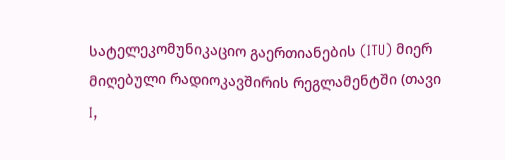სატელეკომუნიკაციო გაერთიანების (ITU) მიერ მიღებული რადიოკავშირის რეგლამენტში (თავი I,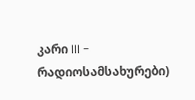კარი III - რადიოსამსახურები)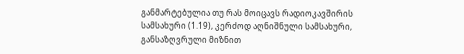განმარტებულია თუ რას მოიცავს რადიოკავშირის სამსახური (1.19), კერძოდ აღნიშნული სამსახური, განსაზღვრული მიზნით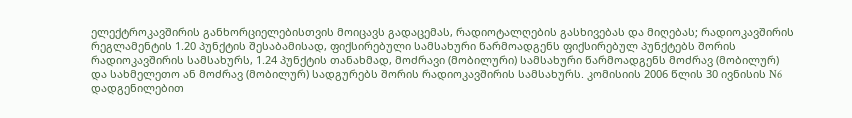ელექტროკავშირის განხორციელებისთვის მოიცავს გადაცემას, რადიოტალღების გასხივებას და მიღებას; რადიოკავშირის რეგლამენტის 1.20 პუნქტის შესაბამისად, ფიქსირებული სამსახური წარმოადგენს ფიქსირებულ პუნქტებს შორის რადიოკავშირის სამსახურს, 1.24 პუნქტის თანახმად, მოძრავი (მობილური) სამსახური წარმოადგენს მოძრავ (მობილურ) და სახმელეთო ან მოძრავ (მობილურ) სადგურებს შორის რადიოკავშირის სამსახურს. კომისიის 2006 წლის 30 ივნისის N6 დადგენილებით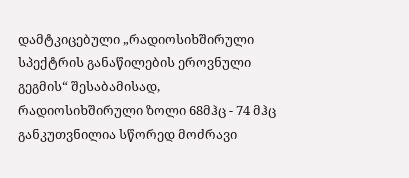დამტკიცებული „რადიოსიხშირული სპექტრის განაწილების ეროვნული გეგმის“ შესაბამისად, რადიოსიხშირული ზოლი 68მჰც - 74 მჰც განკუთვნილია სწორედ მოძრავი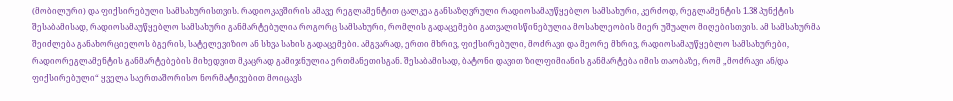(მობილური) და ფიქსირებული სამსახურისთვის. რადიოკავშირის ამავე რეგლამენტით ცალკეა განსაზღვრული რადიოსამაუწყებლო სამსახური, კერძოდ, რეგლამენტის 1.38 პუნქტის შესაბამისად, რადიოსამაუწყებლო სამსახური განმარტებულია როგორც სამსახური, რომლის გადაცემები გათვალისწინებულია მოსახლეობის მიერ უშუალო მიღებისთვის. ამ სამსახურმა შეიძლება განახორციელოს ბგერის, სატელევიზიო ან სხვა სახის გადაცემები. ამგვარად, ერთი მხრივ, ფიქსირებული, მოძრავი და მეორე მხრივ, რადიოსამაუწყებლო სამსახურები, რადიორეგლამენტის განმარტებების მიხედვით მკაცრად გამიჯნულია ერთმანეთისგან. შესაბამისად, ბატონი დავით ზილფიმიანის განმარტება იმის თაობაზე, რომ „მოძრავი ან/და ფიქსირებული“ ყველა საერთაშორისო ნორმატივებით მოიცავს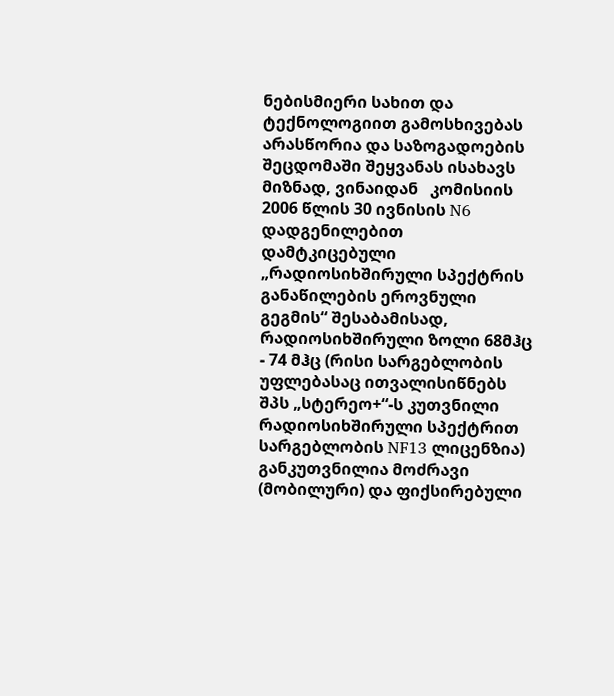ნებისმიერი სახით და ტექნოლოგიით გამოსხივებას არასწორია და საზოგადოების შეცდომაში შეყვანას ისახავს მიზნად, ვინაიდან   კომისიის 2006 წლის 30 ივნისის N6 დადგენილებით დამტკიცებული „რადიოსიხშირული სპექტრის განაწილების ეროვნული გეგმის“ შესაბამისად, რადიოსიხშირული ზოლი 68მჰც - 74 მჰც (რისი სარგებლობის უფლებასაც ითვალისიწნებს შპს „სტერეო+“-ს კუთვნილი რადიოსიხშირული სპექტრით სარგებლობის NF13 ლიცენზია) განკუთვნილია მოძრავი (მობილური) და ფიქსირებული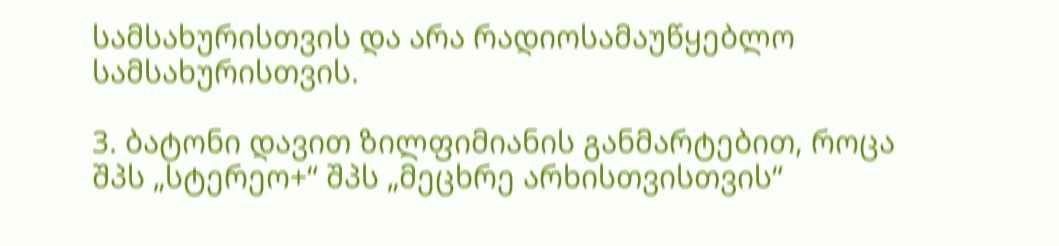სამსახურისთვის და არა რადიოსამაუწყებლო სამსახურისთვის.

3. ბატონი დავით ზილფიმიანის განმარტებით, როცა შპს „სტერეო+“ შპს „მეცხრე არხისთვისთვის“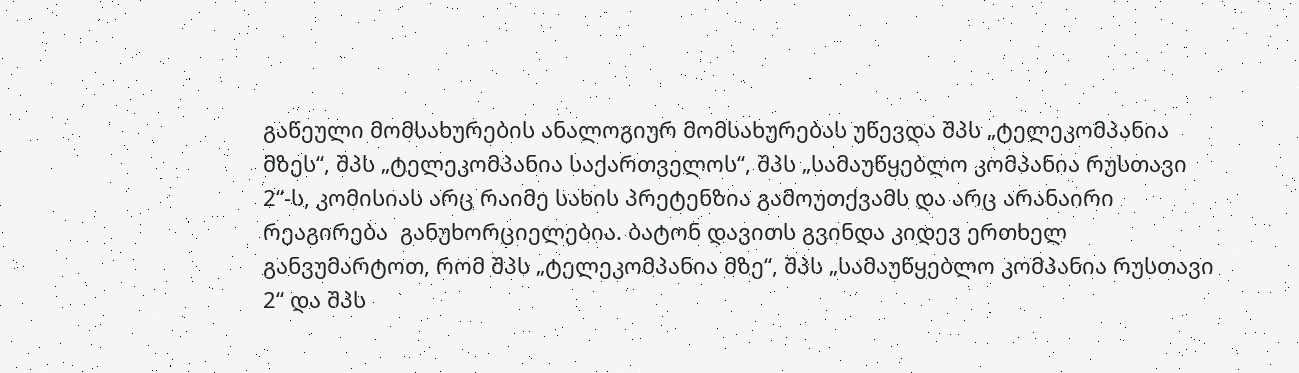გაწეული მომსახურების ანალოგიურ მომსახურებას უწევდა შპს „ტელეკომპანია მზეს“, შპს „ტელეკომპანია საქართველოს“, შპს „სამაუწყებლო კომპანია რუსთავი 2“-ს, კომისიას არც რაიმე სახის პრეტენზია გამოუთქვამს და არც არანაირი რეაგირება  განუხორციელებია. ბატონ დავითს გვინდა კიდევ ერთხელ განვუმარტოთ, რომ შპს „ტელეკომპანია მზე“, შპს „სამაუწყებლო კომპანია რუსთავი 2“ და შპს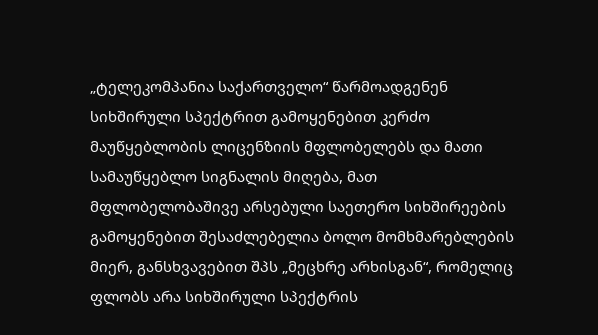„ტელეკომპანია საქართველო“ წარმოადგენენ სიხშირული სპექტრით გამოყენებით კერძო მაუწყებლობის ლიცენზიის მფლობელებს და მათი სამაუწყებლო სიგნალის მიღება, მათ მფლობელობაშივე არსებული საეთერო სიხშირეების გამოყენებით შესაძლებელია ბოლო მომხმარებლების მიერ, განსხვავებით შპს „მეცხრე არხისგან“, რომელიც ფლობს არა სიხშირული სპექტრის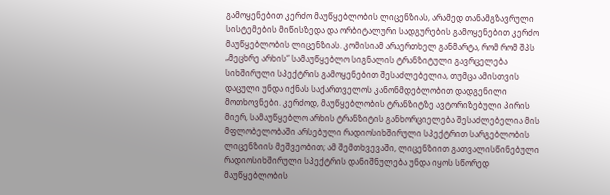გამოყენებით კერძო მაუწყებლობის ლიცენზიას, არამედ თანამგზავრული სისტემების მიწისზედა და ორბიტალური სადგურების გამოყენებით კერძო მაუწყებლობის ლიცენზიას. კომისიამ არაერთხელ განმარტა, რომ რომ შპს „მეცხრე არხის“ სამაუწყებლო სიგნალის ტრანზიტული გავრცელება სიხშირული სპექტრის გამოყენებით შესაძლებელია, თუმცა ამისთვის დაცული უნდა იქნას საქართველოს კანონმდებლობით დადგენილი მოთხოვნები. კერძოდ, მაუწყებლობის ტრანზიტზე ავტორიზებული პირის მიერ, სამაუწყებლო არხის ტრანზიტის განხორციელება შესაძლებელია მის მფლობელობაში არსებული რადიოსიხშირული სპექტრით სარგებლობის ლიცენზიის მეშვეობით; ამ შემთხვევაში, ლიცენზიით გათვალისწინებული რადიოსიხშირული სპექტრის დანიშნულება უნდა იყოს სწორედ მაუწყებლობის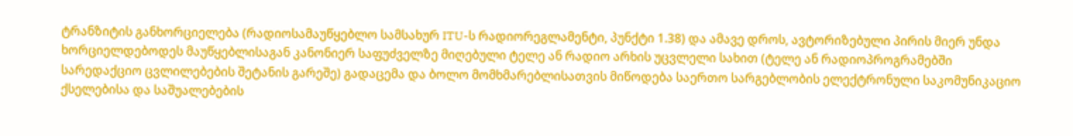ტრანზიტის განხორციელება (რადიოსამაუწყებლო სამსახურ ITU-ს რადიორეგლამენტი, პუნქტი 1.38) და ამავე დროს, ავტორიზებული პირის მიერ უნდა ხორციელდებოდეს მაუწყებლისაგან კანონიერ საფუძველზე მიღებული ტელე ან რადიო არხის უცვლელი სახით (ტელე ან რადიოპროგრამებში სარედაქციო ცვლილებების შეტანის გარეშე) გადაცემა და ბოლო მომხმარებლისათვის მიწოდება საერთო სარგებლობის ელექტრონული საკომუნიკაციო ქსელებისა და საშუალებების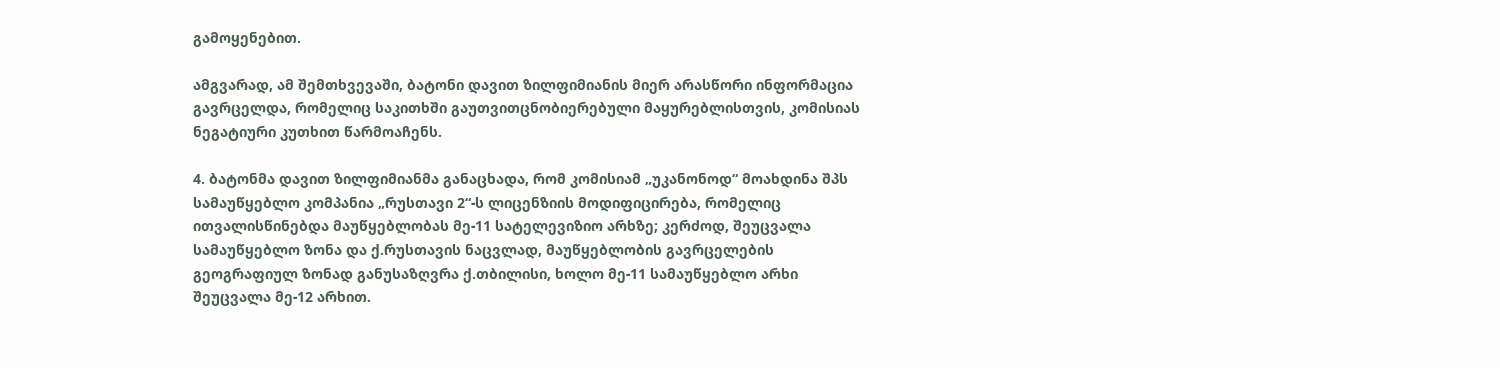გამოყენებით.

ამგვარად, ამ შემთხვევაში, ბატონი დავით ზილფიმიანის მიერ არასწორი ინფორმაცია გავრცელდა, რომელიც საკითხში გაუთვითცნობიერებული მაყურებლისთვის, კომისიას ნეგატიური კუთხით წარმოაჩენს.

4. ბატონმა დავით ზილფიმიანმა განაცხადა, რომ კომისიამ „უკანონოდ“ მოახდინა შპს სამაუწყებლო კომპანია „რუსთავი 2“-ს ლიცენზიის მოდიფიცირება, რომელიც ითვალისწინებდა მაუწყებლობას მე-11 სატელევიზიო არხზე; კერძოდ, შეუცვალა სამაუწყებლო ზონა და ქ.რუსთავის ნაცვლად, მაუწყებლობის გავრცელების გეოგრაფიულ ზონად განუსაზღვრა ქ.თბილისი, ხოლო მე-11 სამაუწყებლო არხი შეუცვალა მე-12 არხით.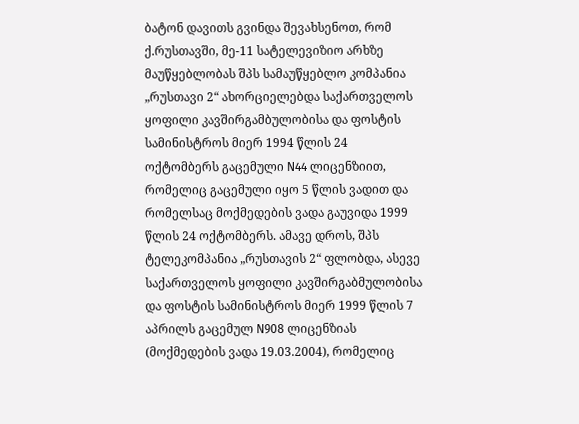ბატონ დავითს გვინდა შევახსენოთ, რომ ქ.რუსთავში, მე-11 სატელევიზიო არხზე მაუწყებლობას შპს სამაუწყებლო კომპანია „რუსთავი 2“ ახორციელებდა საქართველოს ყოფილი კავშირგამბულობისა და ფოსტის სამინისტროს მიერ 1994 წლის 24 ოქტომბერს გაცემული N44 ლიცენზიით, რომელიც გაცემული იყო 5 წლის ვადით და რომელსაც მოქმედების ვადა გაუვიდა 1999 წლის 24 ოქტომბერს. ამავე დროს, შპს ტელეკომპანია „რუსთავის 2“ ფლობდა, ასევე საქართველოს ყოფილი კავშირგაბმულობისა და ფოსტის სამინისტროს მიერ 1999 წლის 7 აპრილს გაცემულ N908 ლიცენზიას (მოქმედების ვადა 19.03.2004), რომელიც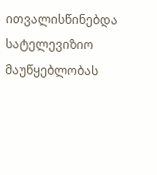ითვალისწინებდა სატელევიზიო მაუწყებლობას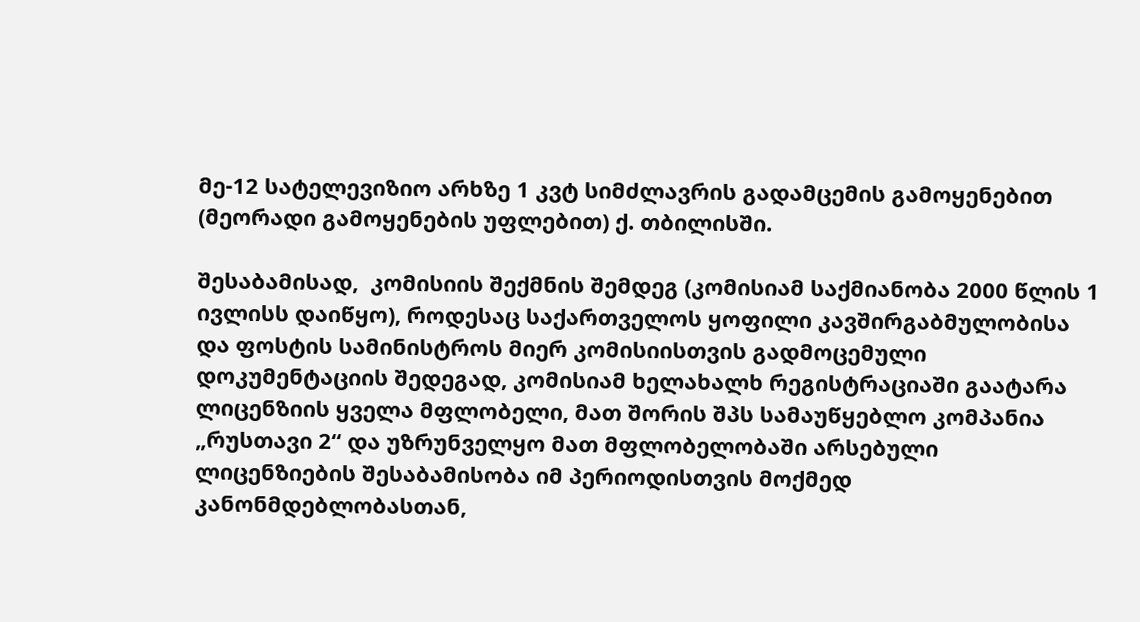მე-12 სატელევიზიო არხზე 1 კვტ სიმძლავრის გადამცემის გამოყენებით (მეორადი გამოყენების უფლებით) ქ. თბილისში.

შესაბამისად,  კომისიის შექმნის შემდეგ (კომისიამ საქმიანობა 2000 წლის 1 ივლისს დაიწყო), როდესაც საქართველოს ყოფილი კავშირგაბმულობისა და ფოსტის სამინისტროს მიერ კომისიისთვის გადმოცემული დოკუმენტაციის შედეგად, კომისიამ ხელახალხ რეგისტრაციაში გაატარა ლიცენზიის ყველა მფლობელი, მათ შორის შპს სამაუწყებლო კომპანია „რუსთავი 2“ და უზრუნველყო მათ მფლობელობაში არსებული ლიცენზიების შესაბამისობა იმ პერიოდისთვის მოქმედ კანონმდებლობასთან,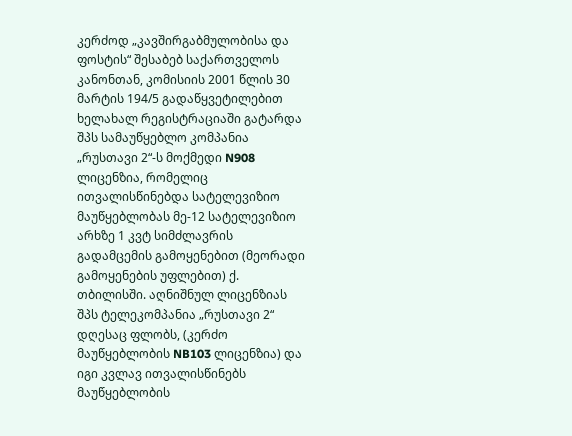კერძოდ „კავშირგაბმულობისა და ფოსტის“ შესაბებ საქართველოს კანონთან, კომისიის 2001 წლის 30 მარტის 194/5 გადაწყვეტილებით ხელახალ რეგისტრაციაში გატარდა შპს სამაუწყებლო კომპანია „რუსთავი 2“-ს მოქმედი N908 ლიცენზია, რომელიც ითვალისწინებდა სატელევიზიო მაუწყებლობას მე-12 სატელევიზიო არხზე 1 კვტ სიმძლავრის გადამცემის გამოყენებით (მეორადი გამოყენების უფლებით) ქ. თბილისში. აღნიშნულ ლიცენზიას შპს ტელეკომპანია „რუსთავი 2“ დღესაც ფლობს, (კერძო მაუწყებლობის NB103 ლიცენზია) და იგი კვლავ ითვალისწინებს მაუწყებლობის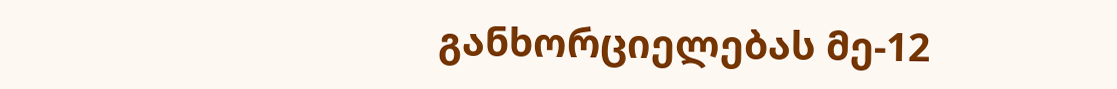განხორციელებას მე-12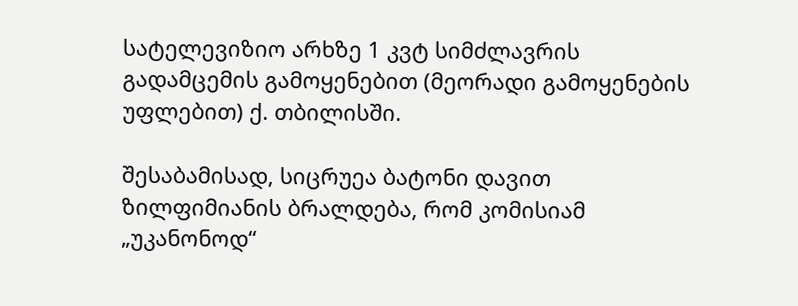სატელევიზიო არხზე 1 კვტ სიმძლავრის გადამცემის გამოყენებით (მეორადი გამოყენების უფლებით) ქ. თბილისში.

შესაბამისად, სიცრუეა ბატონი დავით ზილფიმიანის ბრალდება, რომ კომისიამ „უკანონოდ“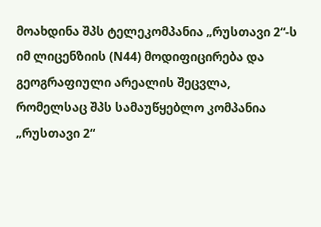მოახდინა შპს ტელეკომპანია „რუსთავი 2“-ს იმ ლიცენზიის (N44) მოდიფიცირება და გეოგრაფიული არეალის შეცვლა, რომელსაც შპს სამაუწყებლო კომპანია „რუსთავი 2“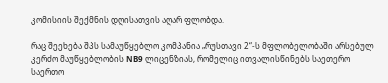კომისიის შექმნის დღისათვის აღარ ფლობდა.

რაც შეეხება შპს სამაუწყებლო კომპანია „რუსთავი 2“-ს მფლობელობაში არსებულ კერძო მაუწყებლობის NB9 ლიცენზიას, რომელიც ითვალისწინებს საეთერო საერთო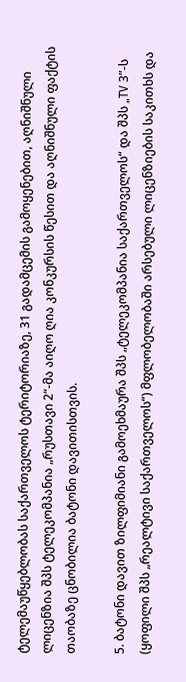ტელემაუწყებლობას საქართველოს ტერიტორიაზე, 31 გადამცემის გამოყენებით, აღნიშნული ლიცენზია შპს ტელეკომპანია „რუსთავი 2“-მა აიღო ღია კონკურსის წესით და აღნიშნული ფაქტის თაობაზე ცნობილია ბატონი დავითისთვის.

5. ბატონი დავით ზილფიმიანი გამოეხმაურა შპს „ტელეკომპანია საქართველოს“ და შპს „TV 3”-ს (ყოფილი შპს „რეალტივი საქართველოს“) მფლობელობაში არსებული ლიცენზიების საკითხს და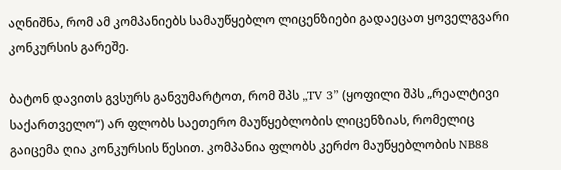აღნიშნა, რომ ამ კომპანიებს სამაუწყებლო ლიცენზიები გადაეცათ ყოველგვარი კონკურსის გარეშე.

ბატონ დავითს გვსურს განვუმარტოთ, რომ შპს „TV 3” (ყოფილი შპს „რეალტივი საქართველო“) არ ფლობს საეთერო მაუწყებლობის ლიცენზიას, რომელიც გაიცემა ღია კონკურსის წესით. კომპანია ფლობს კერძო მაუწყებლობის NB88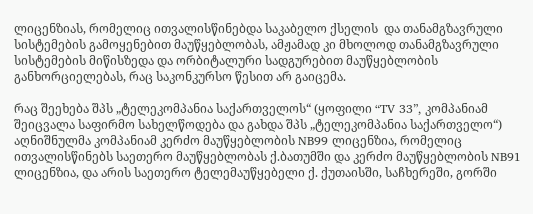ლიცენზიას, რომელიც ითვალისწინებდა საკაბელო ქსელის  და თანამგზავრული სისტემების გამოყენებით მაუწყებლობას, ამჟამად კი მხოლოდ თანამგზავრული სისტემების მიწისზედა და ორბიტალური სადგურებით მაუწყებლობის განხორციელებას, რაც საკონკურსო წესით არ გაიცემა.

რაც შეეხება შპს „ტელეკომპანია საქართველოს“ (ყოფილი “TV 33”, კომპანიამ შეიცვალა საფირმო სახელწოდება და გახდა შპს „ტელეკომპანია საქართველო“) აღნიშნულმა კომპანიამ კერძო მაუწყებლობის NB99 ლიცენზია, რომელიც ითვალისწინებს საეთერო მაუწყებლობას ქ.ბათუმში და კერძო მაუწყებლობის NB91 ლიცენზია, და არის საეთერო ტელემაუწყებელი ქ. ქუთაისში, საჩხერეში, გორში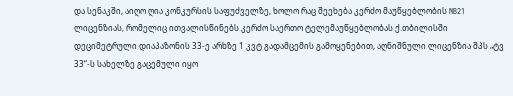და სენაკში, აიღო ღია კონკურსის საფუძველზე, ხოლო რაც შეეხება კერძო მაუწყებლობის NB21 ლიცენზიას, რომელიც ითვალისწინებს კერძო საერთო ტელემაუწყებლობას ქ.თბილისში დეციმეტრული დიაპაზონის 33-ე არხზე 1 კვტ გადამცემის გამოყენებით, აღნიშნული ლიცენზია შპს „ტვ 33“-ს სახელზე გაცემული იყო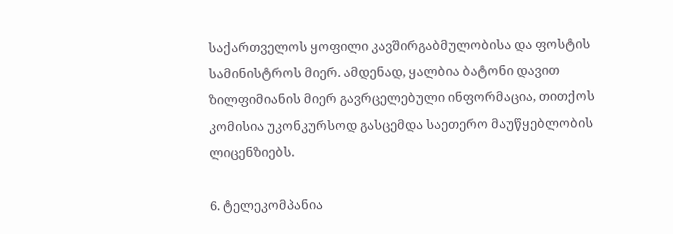საქართველოს ყოფილი კავშირგაბმულობისა და ფოსტის სამინისტროს მიერ. ამდენად, ყალბია ბატონი დავით ზილფიმიანის მიერ გავრცელებული ინფორმაცია, თითქოს კომისია უკონკურსოდ გასცემდა საეთერო მაუწყებლობის ლიცენზიებს.

6. ტელეკომპანია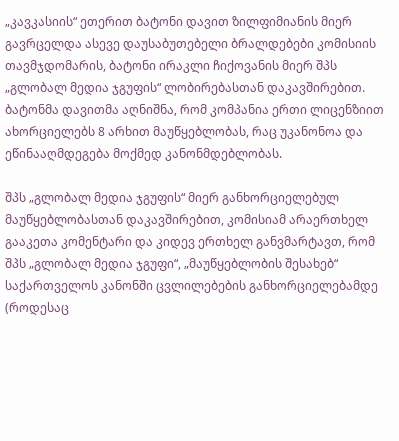„კავკასიის“ ეთერით ბატონი დავით ზილფიმიანის მიერ გავრცელდა ასევე დაუსაბუთებელი ბრალდებები კომისიის თავმჯდომარის, ბატონი ირაკლი ჩიქოვანის მიერ შპს „გლობალ მედია ჯგუფის“ ლობირებასთან დაკავშირებით. ბატონმა დავითმა აღნიშნა, რომ კომპანია ერთი ლიცენზიით ახორციელებს 8 არხით მაუწყებლობას, რაც უკანონოა და ეწინააღმდეგება მოქმედ კანონმდებლობას.

შპს „გლობალ მედია ჯგუფის“ მიერ განხორციელებულ მაუწყებლობასთან დაკავშირებით, კომისიამ არაერთხელ გააკეთა კომენტარი და კიდევ ერთხელ განვმარტავთ, რომ შპს „გლობალ მედია ჯგუფი“, „მაუწყებლობის შესახებ“ საქართველოს კანონში ცვლილებების განხორციელებამდე (როდესაც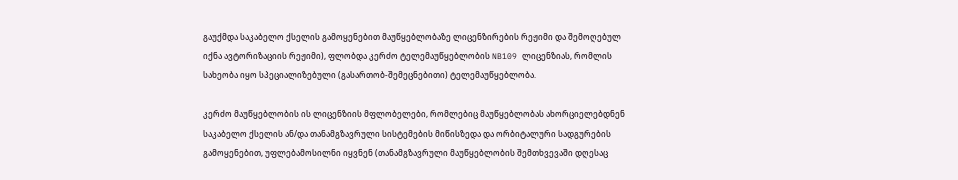გაუქმდა საკაბელო ქსელის გამოყენებით მაუწყებლობაზე ლიცენზირების რეჟიმი და შემოღებულ იქნა ავტორიზაციის რეჟიმი), ფლობდა კერძო ტელემაუწყებლობის NB109 ლიცენზიას, რომლის სახეობა იყო სპეციალიზებული (გასართობ-შემეცნებითი) ტელემაუწყებლობა.

კერძო მაუწყებლობის ის ლიცენზიის მფლობელები, რომლებიც მაუწყებლობას ახორციელებდნენ საკაბელო ქსელის ან/და თანამგზავრული სისტემების მიწისზედა და ორბიტალური სადგურების გამოყენებით, უფლებამოსილნი იყვნენ (თანამგზავრული მაუწყებლობის შემთხვევაში დღესაც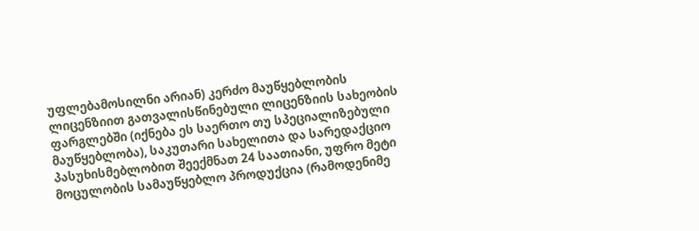უფლებამოსილნი არიან) კერძო მაუწყებლობის ლიცენზიით გათვალისწინებული ლიცენზიის სახეობის ფარგლებში (იქნება ეს საერთო თუ სპეციალიზებული მაუწყებლობა), საკუთარი სახელითა და სარედაქციო პასუხისმებლობით შეექმნათ 24 საათიანი, უფრო მეტი მოცულობის სამაუწყებლო პროდუქცია (რამოდენიმე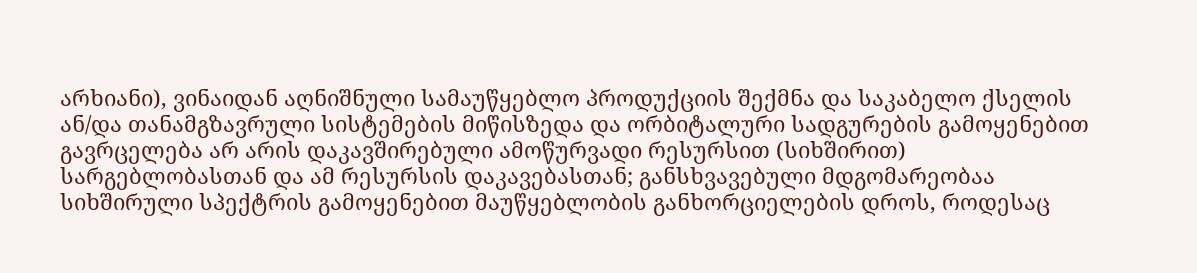არხიანი), ვინაიდან აღნიშნული სამაუწყებლო პროდუქციის შექმნა და საკაბელო ქსელის ან/და თანამგზავრული სისტემების მიწისზედა და ორბიტალური სადგურების გამოყენებით გავრცელება არ არის დაკავშირებული ამოწურვადი რესურსით (სიხშირით) სარგებლობასთან და ამ რესურსის დაკავებასთან; განსხვავებული მდგომარეობაა სიხშირული სპექტრის გამოყენებით მაუწყებლობის განხორციელების დროს, როდესაც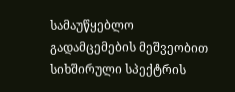სამაუწყებლო გადამცემების მეშვეობით სიხშირული სპექტრის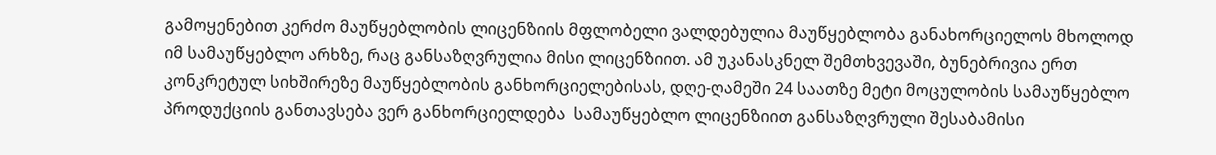გამოყენებით კერძო მაუწყებლობის ლიცენზიის მფლობელი ვალდებულია მაუწყებლობა განახორციელოს მხოლოდ იმ სამაუწყებლო არხზე, რაც განსაზღვრულია მისი ლიცენზიით. ამ უკანასკნელ შემთხვევაში, ბუნებრივია ერთ კონკრეტულ სიხშირეზე მაუწყებლობის განხორციელებისას, დღე-ღამეში 24 საათზე მეტი მოცულობის სამაუწყებლო პროდუქციის განთავსება ვერ განხორციელდება  სამაუწყებლო ლიცენზიით განსაზღვრული შესაბამისი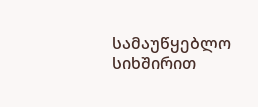სამაუწყებლო სიხშირით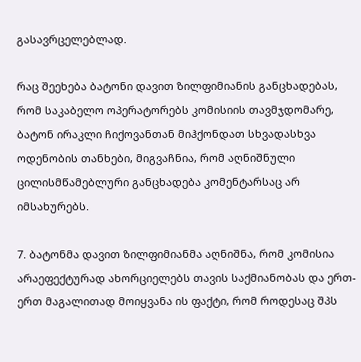გასავრცელებლად.

რაც შეეხება ბატონი დავით ზილფიმიანის განცხადებას, რომ საკაბელო ოპერატორებს კომისიის თავმჯდომარე, ბატონ ირაკლი ჩიქოვანთან მიჰქონდათ სხვადასხვა ოდენობის თანხები, მიგვაჩნია, რომ აღნიშნული ცილისმწამებლური განცხადება კომენტარსაც არ იმსახურებს.

7. ბატონმა დავით ზილფიმიანმა აღნიშნა, რომ კომისია არაეფექტურად ახორციელებს თავის საქმიანობას და ერთ-ერთ მაგალითად მოიყვანა ის ფაქტი, რომ როდესაც შპს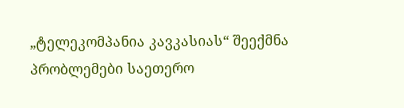„ტელეკომპანია კავკასიას“ შეექმნა პრობლემები საეთერო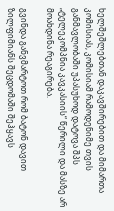ხელშეშლებთან დაკავშირებით და მიმართა კომისიას, კომისიამ რამოდენიმე თვის განმავლობაში უპასუხოდ დატოვა შპს „ტელეკომპნია კავკასიის“ წერილი და მასზე არ მოახდინა რეაგირება.

გვინდა განვმარტოთ რომ ბატონ დავით ზილფიმიანს შეცდომაში შეჰყავს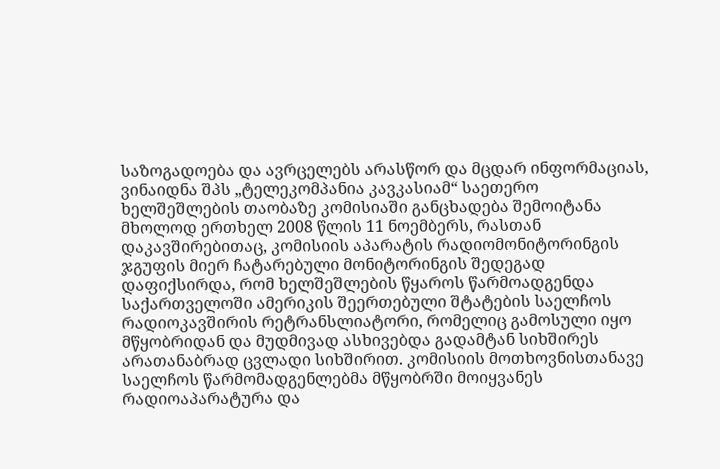საზოგადოება და ავრცელებს არასწორ და მცდარ ინფორმაციას, ვინაიდნა შპს „ტელეკომპანია კავკასიამ“ საეთერო ხელშეშლების თაობაზე კომისიაში განცხადება შემოიტანა მხოლოდ ერთხელ 2008 წლის 11 ნოემბერს, რასთან დაკავშირებითაც, კომისიის აპარატის რადიომონიტორინგის ჯგუფის მიერ ჩატარებული მონიტორინგის შედეგად დაფიქსირდა, რომ ხელშეშლების წყაროს წარმოადგენდა საქართველოში ამერიკის შეერთებული შტატების საელჩოს რადიოკავშირის რეტრანსლიატორი, რომელიც გამოსული იყო მწყობრიდან და მუდმივად ასხივებდა გადამტან სიხშირეს არათანაბრად ცვლადი სიხშირით. კომისიის მოთხოვნისთანავე საელჩოს წარმომადგენლებმა მწყობრში მოიყვანეს რადიოაპარატურა და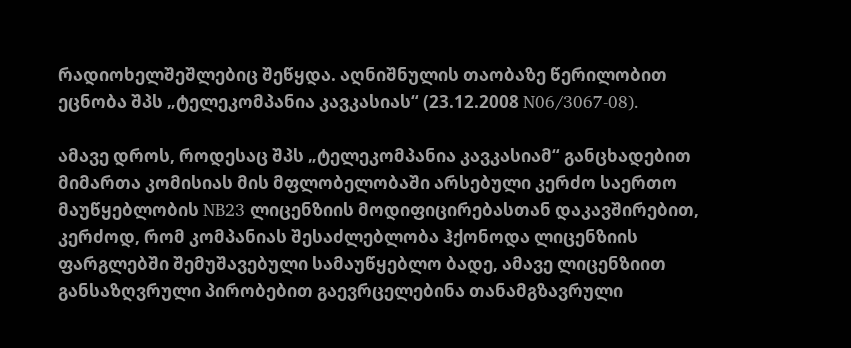რადიოხელშეშლებიც შეწყდა. აღნიშნულის თაობაზე წერილობით ეცნობა შპს „ტელეკომპანია კავკასიას“ (23.12.2008 N06/3067-08).

ამავე დროს, როდესაც შპს „ტელეკომპანია კავკასიამ“ განცხადებით მიმართა კომისიას მის მფლობელობაში არსებული კერძო საერთო მაუწყებლობის NB23 ლიცენზიის მოდიფიცირებასთან დაკავშირებით, კერძოდ, რომ კომპანიას შესაძლებლობა ჰქონოდა ლიცენზიის ფარგლებში შემუშავებული სამაუწყებლო ბადე, ამავე ლიცენზიით განსაზღვრული პირობებით გაევრცელებინა თანამგზავრული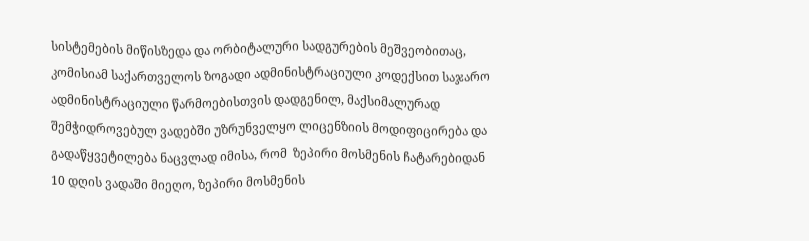სისტემების მიწისზედა და ორბიტალური სადგურების მეშვეობითაც, კომისიამ საქართველოს ზოგადი ადმინისტრაციული კოდექსით საჯარო ადმინისტრაციული წარმოებისთვის დადგენილ, მაქსიმალურად შემჭიდროვებულ ვადებში უზრუნველყო ლიცენზიის მოდიფიცირება და გადაწყვეტილება ნაცვლად იმისა, რომ  ზეპირი მოსმენის ჩატარებიდან 10 დღის ვადაში მიეღო, ზეპირი მოსმენის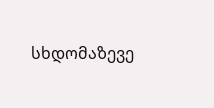სხდომაზევე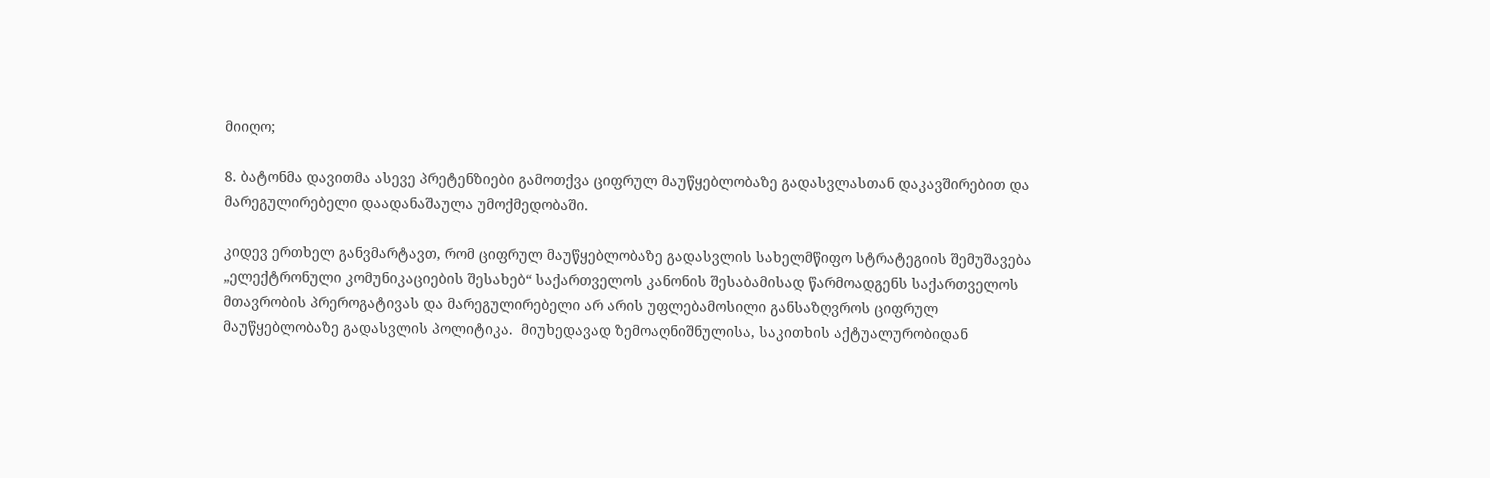მიიღო;

8. ბატონმა დავითმა ასევე პრეტენზიები გამოთქვა ციფრულ მაუწყებლობაზე გადასვლასთან დაკავშირებით და მარეგულირებელი დაადანაშაულა უმოქმედობაში.

კიდევ ერთხელ განვმარტავთ, რომ ციფრულ მაუწყებლობაზე გადასვლის სახელმწიფო სტრატეგიის შემუშავება „ელექტრონული კომუნიკაციების შესახებ“ საქართველოს კანონის შესაბამისად წარმოადგენს საქართველოს მთავრობის პრეროგატივას და მარეგულირებელი არ არის უფლებამოსილი განსაზღვროს ციფრულ მაუწყებლობაზე გადასვლის პოლიტიკა.  მიუხედავად ზემოაღნიშნულისა, საკითხის აქტუალურობიდან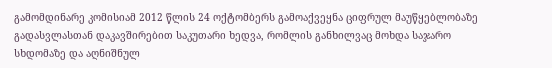გამომდინარე კომისიამ 2012 წლის 24 ოქტომბერს გამოაქვეყნა ციფრულ მაუწყებლობაზე გადასვლასთან დაკავშირებით საკუთარი ხედვა, რომლის განხილვაც მოხდა საჯარო სხდომაზე და აღნიშნულ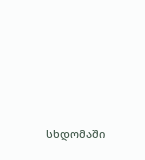სხდომაში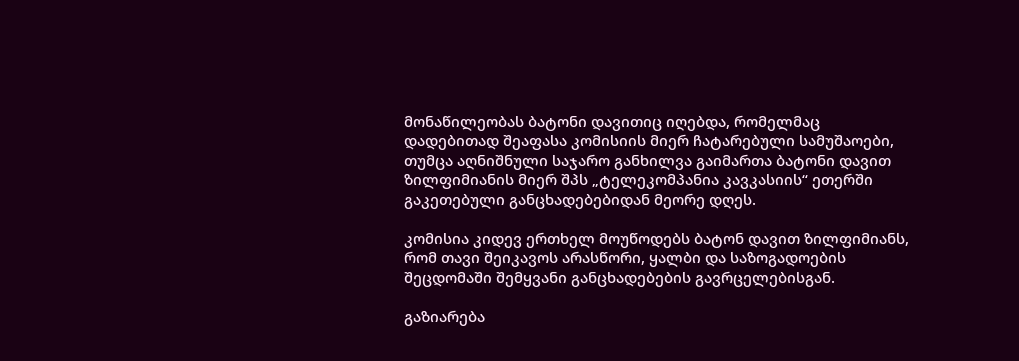მონაწილეობას ბატონი დავითიც იღებდა, რომელმაც დადებითად შეაფასა კომისიის მიერ ჩატარებული სამუშაოები, თუმცა აღნიშნული საჯარო განხილვა გაიმართა ბატონი დავით ზილფიმიანის მიერ შპს „ტელეკომპანია კავკასიის“ ეთერში გაკეთებული განცხადებებიდან მეორე დღეს.

კომისია კიდევ ერთხელ მოუწოდებს ბატონ დავით ზილფიმიანს, რომ თავი შეიკავოს არასწორი, ყალბი და საზოგადოების შეცდომაში შემყვანი განცხადებების გავრცელებისგან.

გაზიარება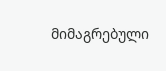მიმაგრებული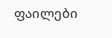ფაილები